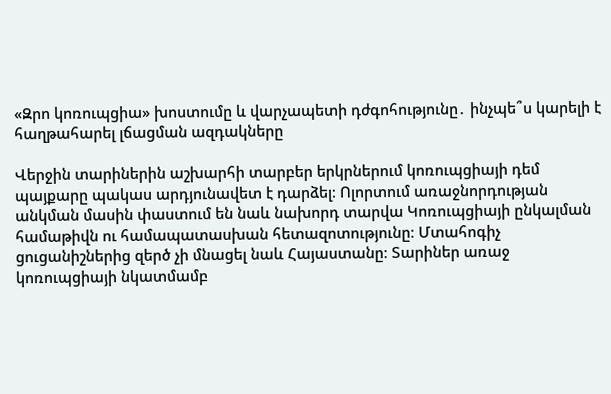«Զրո կոռուպցիա» խոստումը և վարչապետի դժգոհությունը․ ինչպե՞ս կարելի է հաղթահարել լճացման ազդակները

Վերջին տարիներին աշխարհի տարբեր երկրներում կոռուպցիայի դեմ պայքարը պակաս արդյունավետ է դարձել։ Ոլորտում առաջնորդության անկման մասին փաստում են նաև նախորդ տարվա Կոռուպցիայի ընկալման համաթիվն ու համապատասխան հետազոտությունը։ Մտահոգիչ ցուցանիշներից զերծ չի մնացել նաև Հայաստանը։ Տարիներ առաջ կոռուպցիայի նկատմամբ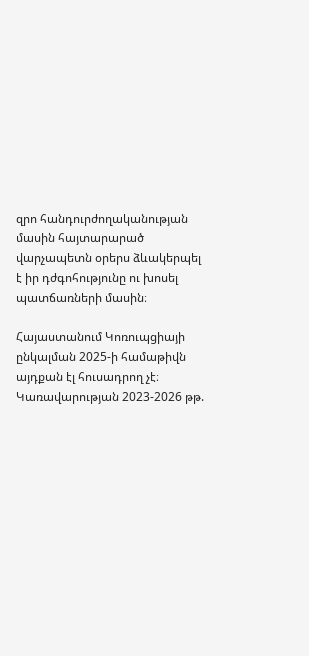զրո հանդուրժողականության մասին հայտարարած վարչապետն օրերս ձևակերպել է իր դժգոհությունը ու խոսել պատճառների մասին։

Հայաստանում Կոռուպցիայի ընկալման 2025-ի համաթիվն այդքան էլ հուսադրող չէ։ Կառավարության 2023-2026 թթ.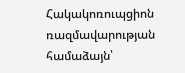Հակակոռուպցիոն ռազմավարության համաձայն՝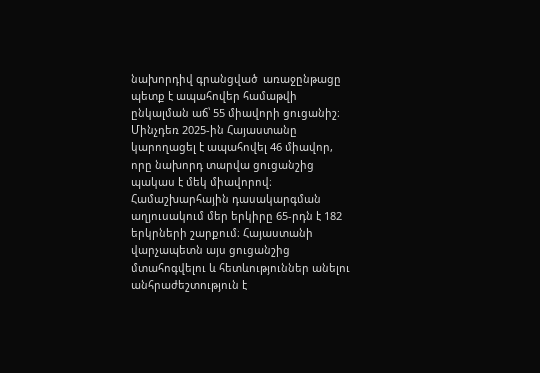նախորդիվ գրանցված  առաջընթացը պետք է ապահովեր համաթվի ընկալման աճ՝ 55 միավորի ցուցանիշ։ Մինչդեռ 2025-ին Հայաստանը կարողացել է ապահովել 46 միավոր, որը նախորդ տարվա ցուցանշից պակաս է մեկ միավորով։ Համաշխարհային դասակարգման աղյուսակում մեր երկիրը 65-րդն է 182 երկրների շարքում։ Հայաստանի վարչապետն այս ցուցանշից մտահոգվելու և հետևություններ անելու անհրաժեշտություն է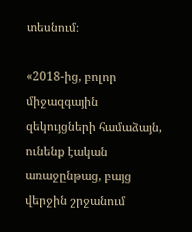տեսնում։

«2018-ից, բոլոր միջազգային զեկույցների համաձայն, ունենք էական առաջընթաց, բայց վերջին շրջանում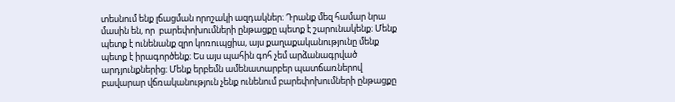տեսնում ենք լճացման որոշակի ազդակներ։ Դրանք մեզ համար նրա մասին են, որ  բարեփոխումների ընթացքը պետք է շարունակենք։ Մենք պետք է ունենանք զրո կոռուպցիա, այս քաղաքականությունը մենք պետք է իրագործենք։ Ես այս պահին գոհ չեմ արձանագրված արդյունքներից։ Մենք երբեմն ամենատարբեր պատճառներով բավարար վճռականություն չենք ունենում բարեփոխումների ընթացքը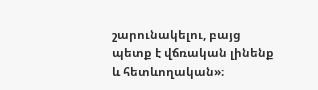շարունակելու, բայց  պետք է վճռական լինենք և հետևողական»։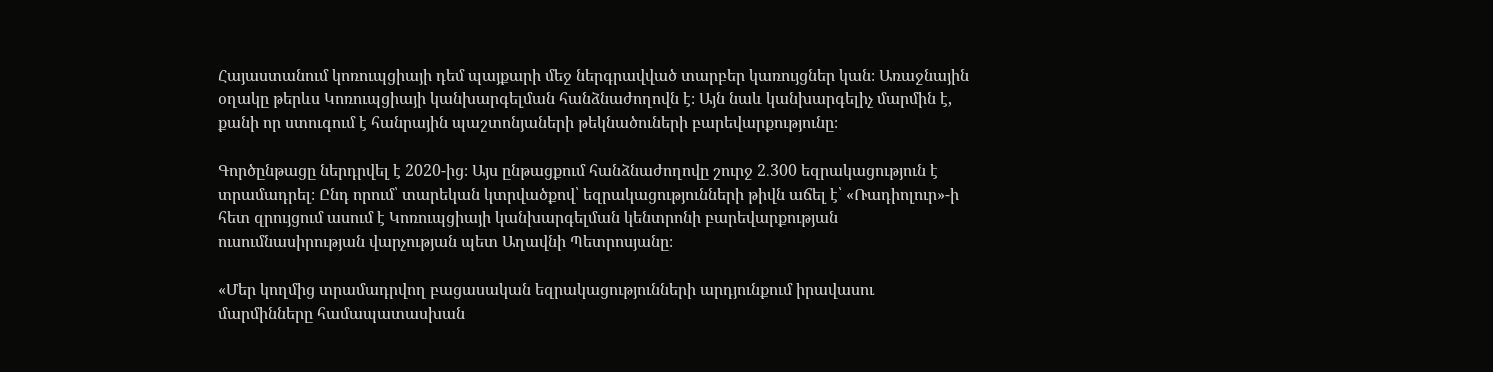Հայաստանում կոռուպցիայի դեմ պայքարի մեջ ներգրավված տարբեր կառույցներ կան։ Առաջնային օղակը թերևս Կոռուպցիայի կանխարգելման հանձնաժողովն է։ Այն նաև կանխարգելիչ մարմին է, քանի որ ստուգում է հանրային պաշտոնյաների թեկնածուների բարեվարքությունը։

Գործընթացը ներդրվել է 2020-ից։ Այս ընթացքում հանձնաժողովը շուրջ 2․300 եզրակացություն է տրամադրել։ Ընդ որում՝ տարեկան կտրվածքով՝ եզրակացությունների թիվն աճել է՝ «Ռադիոլուր»-ի հետ զրույցում ասում է Կոռուպցիայի կանխարգելման կենտրոնի բարեվարքության ուսումնասիրության վարչության պետ Աղավնի Պետրոսյանը։

«Մեր կողմից տրամադրվող բացասական եզրակացությունների արդյունքում իրավասու մարմինները համապատասխան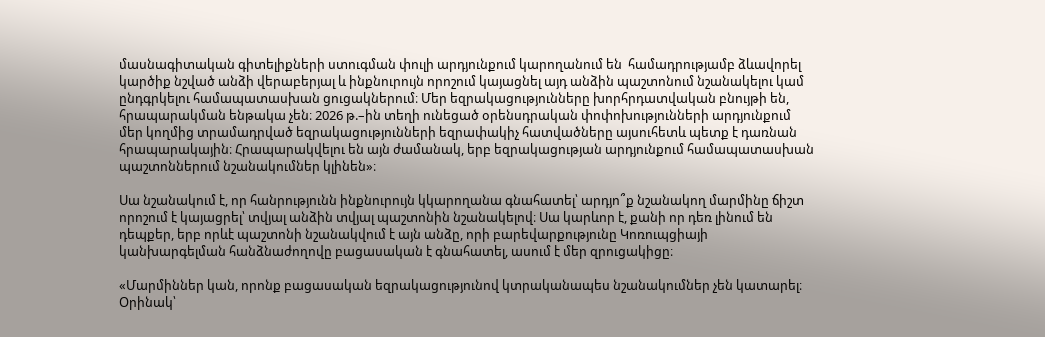մասնագիտական գիտելիքների ստուգման փուլի արդյունքում կարողանում են  համադրությամբ ձևավորել կարծիք նշված անձի վերաբերյալ և ինքնուրույն որոշում կայացնել այդ անձին պաշտոնում նշանակելու կամ ընդգրկելու համապատասխան ցուցակներում։ Մեր եզրակացությունները խորհրդատվական բնույթի են, հրապարակման ենթակա չեն։ 2026 թ.–ին տեղի ունեցած օրենսդրական փոփոխությունների արդյունքում մեր կողմից տրամադրված եզրակացությունների եզրափակիչ հատվածները այսուհետև պետք է դառնան հրապարակային։ Հրապարակվելու են այն ժամանակ, երբ եզրակացության արդյունքում համապատասխան պաշտոններում նշանակումներ կլինեն»։

Սա նշանակում է, որ հանրությունն ինքնուրույն կկարողանա գնահատել՝ արդյո՞ք նշանակող մարմինը ճիշտ որոշում է կայացրել՝ տվյալ անձին տվյալ պաշտոնին նշանակելով։ Սա կարևոր է, քանի որ դեռ լինում են դեպքեր, երբ որևէ պաշտոնի նշանակվում է այն անձը, որի բարեվարքությունը Կոռուպցիայի կանխարգելման հանձնաժողովը բացասական է գնահատել, ասում է մեր զրուցակիցը։

«Մարմիններ կան, որոնք բացասական եզրակացությունով կտրականապես նշանակումներ չեն կատարել։ Օրինակ՝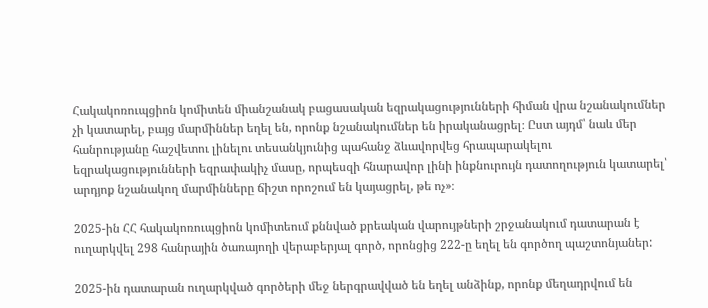Հակակոռուպցիոն կոմիտեն միանշանակ բացասական եզրակացությունների հիման վրա նշանակումներ չի կատարել, բայց մարմիններ եղել են, որոնք նշանակումներ են իրականացրել։ Ըստ այդմ՝ նաև մեր հանրությանը հաշվետու լինելու տեսանկյունից պահանջ ձևավորվեց հրապարակելու եզրակացությունների եզրափակիչ մասը, որպեսզի հնարավոր լինի ինքնուրույն դատողություն կատարել՝ արդյոք նշանակող մարմինները ճիշտ որոշում են կայացրել, թե ոչ»։

2025-ին ՀՀ հակակոռուպցիոն կոմիտեում քննված քրեական վարույթների շրջանակում դատարան է ուղարկվել 298 հանրային ծառայողի վերաբերյալ գործ, որոնցից 222-ը եղել են գործող պաշտոնյաներ:

2025-ին դատարան ուղարկված գործերի մեջ ներգրավված են եղել անձինք, որոնք մեղադրվում են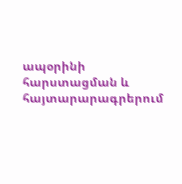ապօրինի հարստացման և հայտարարագրերում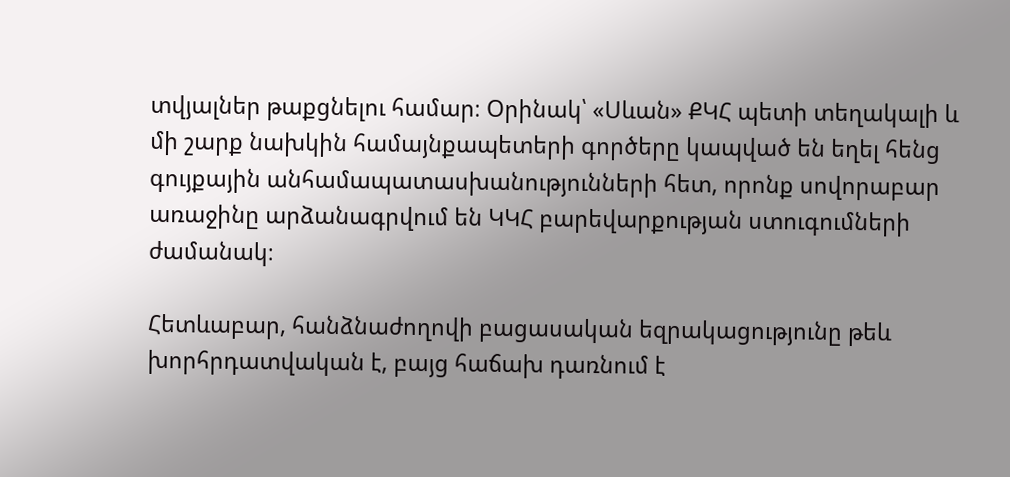տվյալներ թաքցնելու համար։ Օրինակ՝ «Սևան» ՔԿՀ պետի տեղակալի և մի շարք նախկին համայնքապետերի գործերը կապված են եղել հենց գույքային անհամապատասխանությունների հետ, որոնք սովորաբար առաջինը արձանագրվում են ԿԿՀ բարեվարքության ստուգումների ժամանակ։

Հետևաբար, հանձնաժողովի բացասական եզրակացությունը թեև խորհրդատվական է, բայց հաճախ դառնում է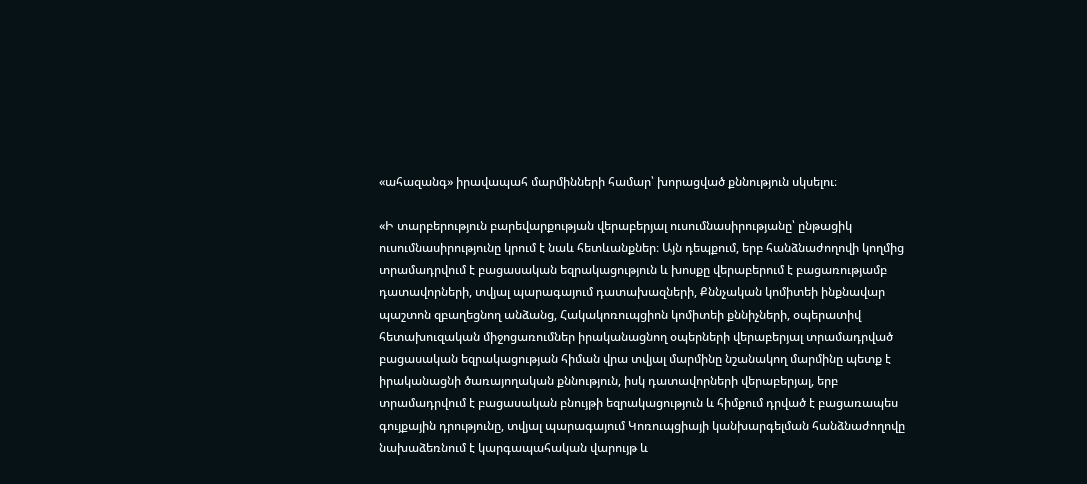«ահազանգ» իրավապահ մարմինների համար՝ խորացված քննություն սկսելու։

«Ի տարբերություն բարեվարքության վերաբերյալ ուսումնասիրությանը՝ ընթացիկ ուսումնասիրությունը կրում է նաև հետևանքներ։ Այն դեպքում, երբ հանձնաժողովի կողմից տրամադրվում է բացասական եզրակացություն և խոսքը վերաբերում է բացառությամբ դատավորների, տվյալ պարագայում դատախազների, Քննչական կոմիտեի ինքնավար պաշտոն զբաղեցնող անձանց, Հակակոռուպցիոն կոմիտեի քննիչների, օպերատիվ հետախուզական միջոցառումներ իրականացնող օպերների վերաբերյալ տրամադրված բացասական եզրակացության հիման վրա տվյալ մարմինը նշանակող մարմինը պետք է իրականացնի ծառայողական քննություն, իսկ դատավորների վերաբերյալ, երբ տրամադրվում է բացասական բնույթի եզրակացություն և հիմքում դրված է բացառապես գույքային դրությունը, տվյալ պարագայում Կոռուպցիայի կանխարգելման հանձնաժողովը նախաձեռնում է կարգապահական վարույթ և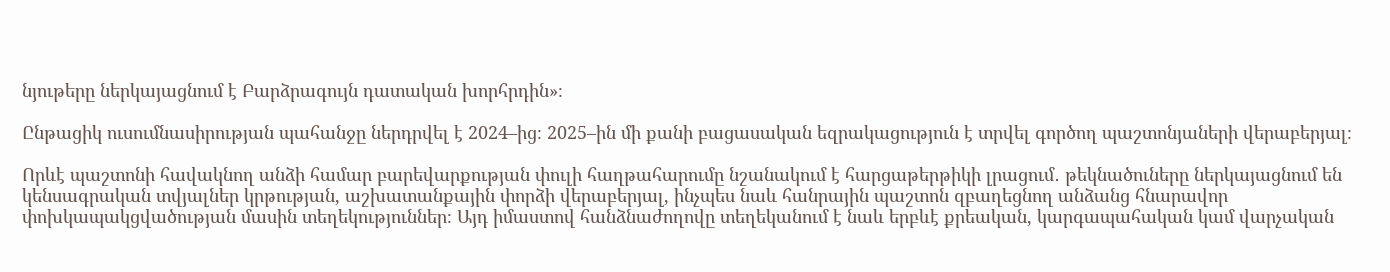նյութերը ներկայացնում է Բարձրագույն դատական խորհրդին»։

Ընթացիկ ուսումնասիրության պահանջը ներդրվել է 2024–ից։ 2025–ին մի քանի բացասական եզրակացություն է տրվել գործող պաշտոնյաների վերաբերյալ։

Որևէ պաշտոնի հավակնող անձի համար բարեվարքության փուլի հաղթահարումը նշանակում է հարցաթերթիկի լրացում․ թեկնածուները ներկայացնում են կենսագրական տվյալներ կրթության, աշխատանքային փորձի վերաբերյալ, ինչպես նաև հանրային պաշտոն զբաղեցնող անձանց հնարավոր փոխկապակցվածության մասին տեղեկություններ։ Այդ իմաստով հանձնաժողովը տեղեկանում է նաև երբևէ քրեական, կարգապահական կամ վարչական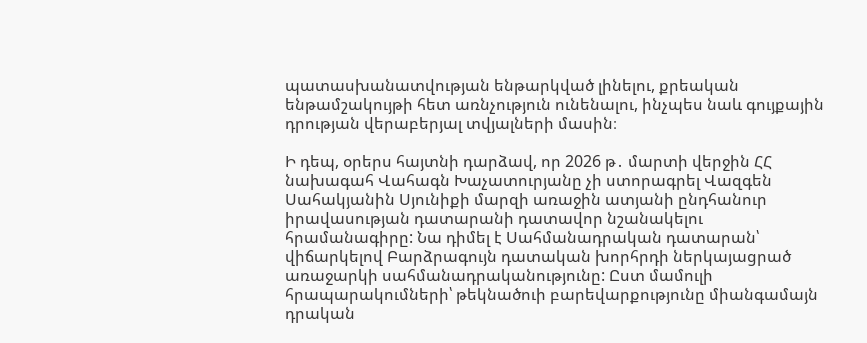պատասխանատվության ենթարկված լինելու, քրեական ենթամշակույթի հետ առնչություն ունենալու, ինչպես նաև գույքային դրության վերաբերյալ տվյալների մասին։

Ի դեպ, օրերս հայտնի դարձավ, որ 2026 թ․ մարտի վերջին ՀՀ նախագահ Վահագն Խաչատուրյանը չի ստորագրել Վազգեն Սահակյանին Սյունիքի մարզի առաջին ատյանի ընդհանուր իրավասության դատարանի դատավոր նշանակելու հրամանագիրը: Նա դիմել է Սահմանադրական դատարան՝ վիճարկելով Բարձրագույն դատական խորհրդի ներկայացրած առաջարկի սահմանադրականությունը: Ըստ մամուլի հրապարակումների՝ թեկնածուի բարեվարքությունը միանգամայն դրական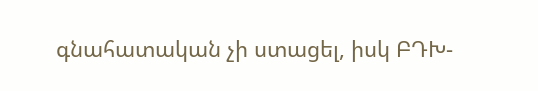գնահատական չի ստացել, իսկ ԲԴԽ-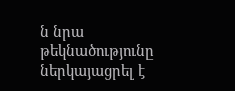ն նրա թեկնածությունը ներկայացրել է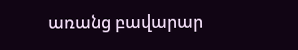առանց բավարար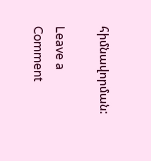հիմնավորման:

Leave a Comment